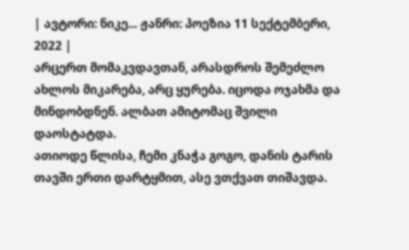| ავტორი: ნიკე... ჟანრი: პოეზია 11 სექტემბერი, 2022 |
არცერთ მომაკვდავთან, არასდროს შემეძლო ახლოს მიკარება, არც ყურება. იცოდა ოჯახმა და მინდობდნენ. ალბათ ამიტომაც შვილი დაოსტატდა.
ათიოდე წლისა, ჩემი კნაჭა გოგო, დანის ტარის თავში ერთი დარტყმით, ასე ვთქვათ თიშავდა.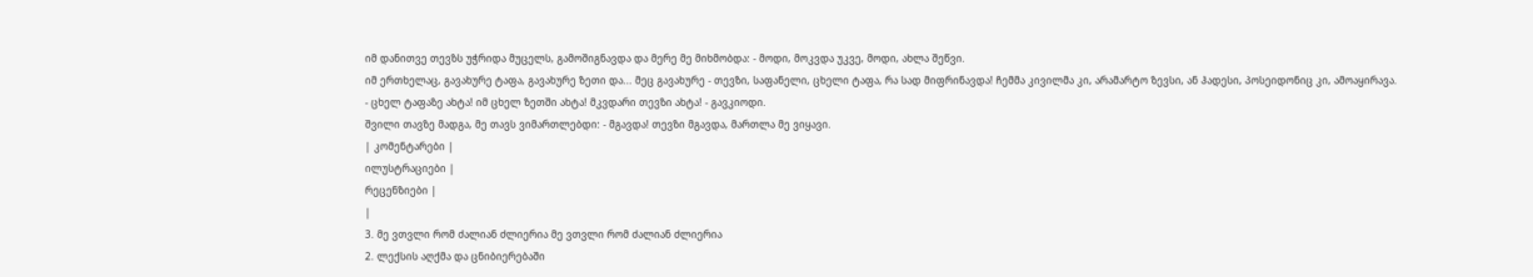იმ დანითვე თევზს უჭრიდა მუცელს, გამოშიგნავდა და მერე მე მიხმობდა: - მოდი, მოკვდა უკვე, მოდი, ახლა შეწვი.
იმ ერთხელაც, გავახურე ტაფა, გავახურე ზეთი და... მეც გავახურე - თევზი, საფანელი, ცხელი ტაფა, რა სად მიფრინავდა! ჩემმა კივილმა კი, არამარტო ზევსი, ან ჰადესი, პოსეიდონიც კი, ამოაყირავა.
- ცხელ ტაფაზე ახტა! იმ ცხელ ზეთში ახტა! მკვდარი თევზი ახტა! - გავკიოდი.
შვილი თავზე მადგა, მე თავს ვიმართლებდი: - მგავდა! თევზი მგავდა, მართლა მე ვიყავი.
| კომენტარები |
ილუსტრაციები |
რეცენზიები |
|
3. მე ვთვლი რომ ძალიან ძლიერია მე ვთვლი რომ ძალიან ძლიერია
2. ლექსის აღქმა და ცნიბიერებაში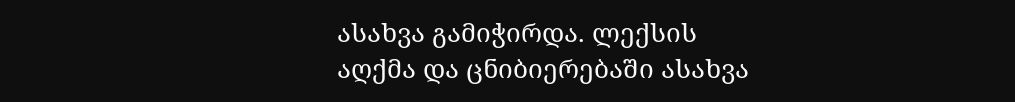ასახვა გამიჭირდა. ლექსის აღქმა და ცნიბიერებაში ასახვა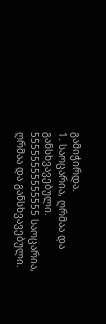გამიჭირდა.
1. საოცარია, ღრმაა და განსხვავებული. 55555555555555 საოცარია, ღრმაა და განსხვავებული.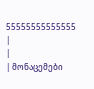55555555555555
|
|
| მონაცემები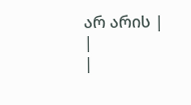არ არის |
|
|